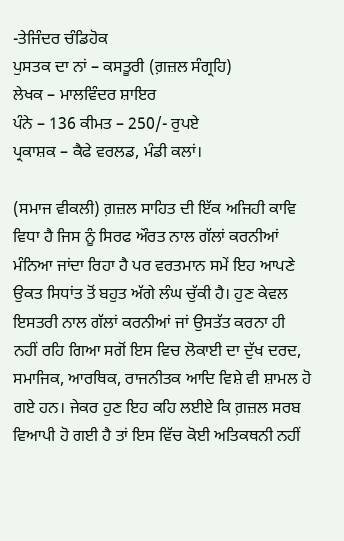-ਤੇਜਿੰਦਰ ਚੰਡਿਹੋਕ
ਪੁਸਤਕ ਦਾ ਨਾਂ – ਕਸਤੂਰੀ (ਗ਼ਜ਼ਲ ਸੰਗ੍ਰਹਿ)
ਲੇਖਕ – ਮਾਲਵਿੰਦਰ ਸ਼ਾਇਰ
ਪੰਨੇ – 136 ਕੀਮਤ – 250/- ਰੁਪਏ
ਪ੍ਰਕਾਸ਼ਕ – ਕੈਫੇ ਵਰਲਡ, ਮੰਡੀ ਕਲਾਂ।

(ਸਮਾਜ ਵੀਕਲੀ) ਗ਼ਜ਼ਲ ਸਾਹਿਤ ਦੀ ਇੱਕ ਅਜਿਹੀ ਕਾਵਿ ਵਿਧਾ ਹੈ ਜਿਸ ਨੂੰ ਸਿਰਫ ਔਰਤ ਨਾਲ ਗੱਲਾਂ ਕਰਨੀਆਂ ਮੰਨਿਆ ਜਾਂਦਾ ਰਿਹਾ ਹੈ ਪਰ ਵਰਤਮਾਨ ਸਮੇਂ ਇਹ ਆਪਣੇ ਉਕਤ ਸਿਧਾਂਤ ਤੋਂ ਬਹੁਤ ਅੱਗੇ ਲੰਘ ਚੁੱਕੀ ਹੈ। ਹੁਣ ਕੇਵਲ ਇਸਤਰੀ ਨਾਲ ਗੱਲਾਂ ਕਰਨੀਆਂ ਜਾਂ ਉਸਤੱਤ ਕਰਨਾ ਹੀ ਨਹੀਂ ਰਹਿ ਗਿਆ ਸਗੋਂ ਇਸ ਵਿਚ ਲੋਕਾਈ ਦਾ ਦੁੱਖ ਦਰਦ, ਸਮਾਜਿਕ, ਆਰਥਿਕ, ਰਾਜਨੀਤਕ ਆਦਿ ਵਿਸ਼ੇ ਵੀ ਸ਼ਾਮਲ ਹੋ ਗਏ ਹਨ। ਜੇਕਰ ਹੁਣ ਇਹ ਕਹਿ ਲਈਏ ਕਿ ਗ਼ਜ਼ਲ ਸਰਬ ਵਿਆਪੀ ਹੋ ਗਈ ਹੈ ਤਾਂ ਇਸ ਵਿੱਚ ਕੋਈ ਅਤਿਕਥਨੀ ਨਹੀਂ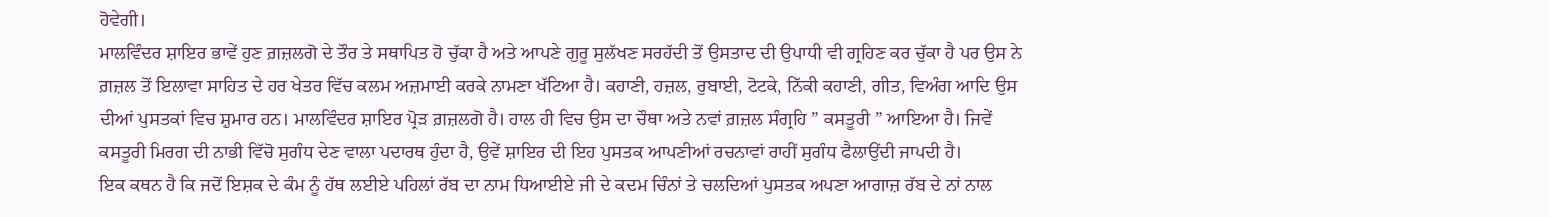ਹੋਵੇਗੀ।
ਮਾਲਵਿੰਦਰ ਸ਼ਾਇਰ ਭਾਵੇਂ ਹੁਣ ਗ਼ਜ਼ਲਗੋ ਦੇ ਤੌਰ ਤੇ ਸਥਾਪਿਤ ਹੋ ਚੁੱਕਾ ਹੈ ਅਤੇ ਆਪਣੇ ਗੁਰੂ ਸੁਲੱਖਣ ਸਰਹੱਦੀ ਤੋਂ ਉਸਤਾਦ ਦੀ ਉਪਾਧੀ ਵੀ ਗ੍ਰਹਿਣ ਕਰ ਚੁੱਕਾ ਹੈ ਪਰ ਉਸ ਨੇ ਗ਼ਜ਼ਲ ਤੋਂ ਇਲਾਵਾ ਸਾਹਿਤ ਦੇ ਹਰ ਖੇਤਰ ਵਿੱਚ ਕਲਮ ਅਜ਼ਮਾਈ ਕਰਕੇ ਨਾਮਣਾ ਖੱਟਿਆ ਹੈ। ਕਹਾਣੀ, ਹਜ਼ਲ, ਰੁਬਾਈ, ਟੋਟਕੇ, ਨਿੱਕੀ ਕਹਾਣੀ, ਗੀਤ, ਵਿਅੰਗ ਆਦਿ ਉਸ ਦੀਆਂ ਪੁਸਤਕਾਂ ਵਿਚ ਸ਼ੁਮਾਰ ਹਨ। ਮਾਲਵਿੰਦਰ ਸ਼ਾਇਰ ਪ੍ਰੋੜ ਗ਼ਜ਼ਲਗੋ ਹੈ। ਹਾਲ ਹੀ ਵਿਚ ਉਸ ਦਾ ਚੌਥਾ ਅਤੇ ਨਵਾਂ ਗ਼ਜ਼ਲ ਸੰਗ੍ਰਹਿ ” ਕਸਤੂਰੀ ” ਆਇਆ ਹੈ। ਜਿਵੇਂ ਕਸਤੂਰੀ ਮਿਰਗ ਦੀ ਨਾਭੀ ਵਿੱਚੋ ਸੁਗੰਧ ਦੇਣ ਵਾਲਾ ਪਦਾਰਥ ਹੁੰਦਾ ਹੈ, ਉਵੇਂ ਸ਼ਾਇਰ ਦੀ ਇਹ ਪੁਸਤਕ ਆਪਣੀਆਂ ਰਚਨਾਵਾਂ ਰਾਹੀਂ ਸੁਗੰਧ ਫੈਲਾਉਂਦੀ ਜਾਪਦੀ ਹੈ।
ਇਕ ਕਥਨ ਹੈ ਕਿ ਜਦੋਂ ਇਸ਼ਕ ਦੇ ਕੰਮ ਨੂੰ ਹੱਥ ਲਈਏ ਪਹਿਲਾਂ ਰੱਬ ਦਾ ਨਾਮ ਧਿਆਈਏ ਜੀ ਦੇ ਕਦਮ ਚਿੰਨਾਂ ਤੇ ਚਲਦਿਆਂ ਪੁਸਤਕ ਅਪਣਾ ਆਗਾਜ਼ ਰੱਬ ਦੇ ਨਾਂ ਨਾਲ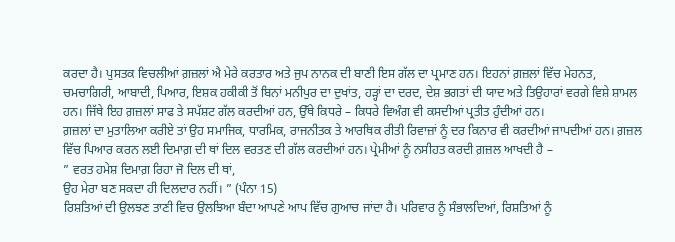ਕਰਦਾ ਹੈ। ਪੁਸਤਕ ਵਿਚਲੀਆਂ ਗ਼ਜ਼ਲਾਂ ਐ ਮੇਰੇ ਕਰਤਾਰ ਅਤੇ ਜੁਪ ਨਾਨਕ ਦੀ ਬਾਣੀ ਇਸ ਗੱਲ ਦਾ ਪ੍ਰਮਾਣ ਹਨ। ਇਹਨਾਂ ਗ਼ਜ਼ਲਾਂ ਵਿੱਚ ਮੇਹਨਤ, ਚਮਚਾਗਿਰੀ, ਆਬਾਦੀ, ਪਿਆਰ, ਇਸ਼ਕ ਹਕੀਕੀ ਤੋਂ ਬਿਨਾਂ ਮਨੀਪੁਰ ਦਾ ਦੁਖਾਂਤ, ਹੜ੍ਹਾਂ ਦਾ ਦਰਦ, ਦੇਸ਼ ਭਗਤਾਂ ਦੀ ਯਾਦ ਅਤੇ ਤਿਉਹਾਰਾਂ ਵਰਗੇ ਵਿਸ਼ੇ ਸ਼ਾਮਲ ਹਨ। ਜਿੱਥੇ ਇਹ ਗ਼ਜ਼ਲਾਂ ਸਾਫ ਤੇ ਸਪੱਸ਼ਟ ਗੱਲ ਕਰਦੀਆਂ ਹਨ, ਉੱਥੇ ਕਿਧਰੇ – ਕਿਧਰੇ ਵਿਅੰਗ ਵੀ ਕਸਦੀਆਂ ਪ੍ਰਤੀਤ ਹੁੰਦੀਆਂ ਹਨ।
ਗ਼ਜ਼ਲਾਂ ਦਾ ਮੁਤਾਲਿਆ ਕਰੀਏ ਤਾਂ ਉਹ ਸਮਾਜਿਕ, ਧਾਰਮਿਕ, ਰਾਜਨੀਤਕ ਤੇ ਆਰਥਿਕ ਰੀਤੀ ਰਿਵਾਜ਼ਾਂ ਨੂੰ ਦਰ ਕਿਨਾਰ ਵੀ ਕਰਦੀਆਂ ਜਾਪਦੀਆਂ ਹਨ। ਗ਼ਜ਼ਲ ਵਿੱਚ ਪਿਆਰ ਕਰਨ ਲਈ ਦਿਮਾਗ਼ ਦੀ ਥਾਂ ਦਿਲ ਵਰਤਣ ਦੀ ਗੱਲ ਕਰਦੀਆਂ ਹਨ। ਪ੍ਰੇਮੀਆਂ ਨੂੰ ਨਸੀਹਤ ਕਰਦੀ ਗ਼ਜ਼ਲ ਆਖਦੀ ਹੈ –
” ਵਰਤ ਹਮੇਸ਼ ਦਿਮਾਗ਼ ਰਿਹਾ ਜੋ ਦਿਲ ਦੀ ਥਾਂ,
ਉਹ ਮੇਰਾ ਬਣ ਸਕਦਾ ਹੀ ਦਿਲਦਾਰ ਨਹੀਂ। ” (ਪੰਨਾ 15)
ਰਿਸ਼ਤਿਆਂ ਦੀ ਉਲਝਣ ਤਾਣੀ ਵਿਚ ਉਲਝਿਆ ਬੰਦਾ ਆਪਣੇ ਆਪ ਵਿੱਚ ਗੁਆਚ ਜਾਂਦਾ ਹੈ। ਪਰਿਵਾਰ ਨੂੰ ਸੰਭਾਲਦਿਆਂ, ਰਿਸ਼ਤਿਆਂ ਨੂੰ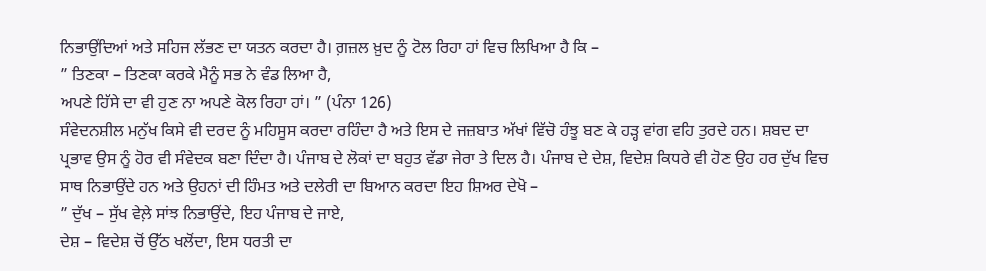ਨਿਭਾਉਂਦਿਆਂ ਅਤੇ ਸਹਿਜ ਲੱਭਣ ਦਾ ਯਤਨ ਕਰਦਾ ਹੈ। ਗ਼ਜ਼ਲ ਖ਼ੁਦ ਨੂੰ ਟੋਲ ਰਿਹਾ ਹਾਂ ਵਿਚ ਲਿਖਿਆ ਹੈ ਕਿ –
” ਤਿਣਕਾ – ਤਿਣਕਾ ਕਰਕੇ ਮੈਨੂੰ ਸਭ ਨੇ ਵੰਡ ਲਿਆ ਹੈ,
ਅਪਣੇ ਹਿੱਸੇ ਦਾ ਵੀ ਹੁਣ ਨਾ ਅਪਣੇ ਕੋਲ ਰਿਹਾ ਹਾਂ। ” (ਪੰਨਾ 126)
ਸੰਵੇਦਨਸ਼ੀਲ ਮਨੁੱਖ ਕਿਸੇ ਵੀ ਦਰਦ ਨੂੰ ਮਹਿਸੂਸ ਕਰਦਾ ਰਹਿੰਦਾ ਹੈ ਅਤੇ ਇਸ ਦੇ ਜਜ਼ਬਾਤ ਅੱਖਾਂ ਵਿੱਚੋ ਹੰਝੂ ਬਣ ਕੇ ਹੜ੍ਹ ਵਾਂਗ ਵਹਿ ਤੁਰਦੇ ਹਨ। ਸ਼ਬਦ ਦਾ ਪ੍ਰਭਾਵ ਉਸ ਨੂੰ ਹੋਰ ਵੀ ਸੰਵੇਦਕ ਬਣਾ ਦਿੰਦਾ ਹੈ। ਪੰਜਾਬ ਦੇ ਲੋਕਾਂ ਦਾ ਬਹੁਤ ਵੱਡਾ ਜੇਰਾ ਤੇ ਦਿਲ ਹੈ। ਪੰਜਾਬ ਦੇ ਦੇਸ਼, ਵਿਦੇਸ਼ ਕਿਧਰੇ ਵੀ ਹੋਣ ਉਹ ਹਰ ਦੁੱਖ ਵਿਚ ਸਾਥ ਨਿਭਾਉਂਦੇ ਹਨ ਅਤੇ ਉਹਨਾਂ ਦੀ ਹਿੰਮਤ ਅਤੇ ਦਲੇਰੀ ਦਾ ਬਿਆਨ ਕਰਦਾ ਇਹ ਸ਼ਿਅਰ ਦੇਖੋ –
” ਦੁੱਖ – ਸੁੱਖ ਵੇਲ਼ੇ ਸਾਂਝ ਨਿਭਾਉਂਦੇ, ਇਹ ਪੰਜਾਬ ਦੇ ਜਾਏ,
ਦੇਸ਼ – ਵਿਦੇਸ਼ ਚੋਂ ਉੱਠ ਖਲੋਂਦਾ, ਇਸ ਧਰਤੀ ਦਾ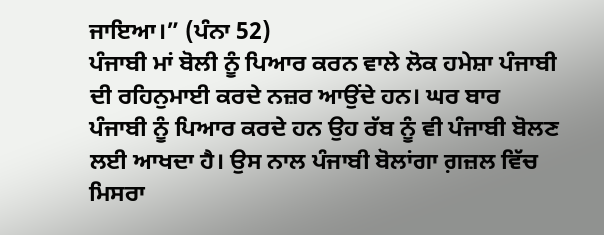ਜਾਇਆ।” (ਪੰਨਾ 52)
ਪੰਜਾਬੀ ਮਾਂ ਬੋਲੀ ਨੂੰ ਪਿਆਰ ਕਰਨ ਵਾਲੇ ਲੋਕ ਹਮੇਸ਼ਾ ਪੰਜਾਬੀ ਦੀ ਰਹਿਨੁਮਾਈ ਕਰਦੇ ਨਜ਼ਰ ਆਉਂਦੇ ਹਨ। ਘਰ ਬਾਰ ਪੰਜਾਬੀ ਨੂੰ ਪਿਆਰ ਕਰਦੇ ਹਨ ਉਹ ਰੱਬ ਨੂੰ ਵੀ ਪੰਜਾਬੀ ਬੋਲਣ ਲਈ ਆਖਦਾ ਹੈ। ਉਸ ਨਾਲ ਪੰਜਾਬੀ ਬੋਲਾਂਗਾ ਗ਼ਜ਼ਲ ਵਿੱਚ ਮਿਸਰਾ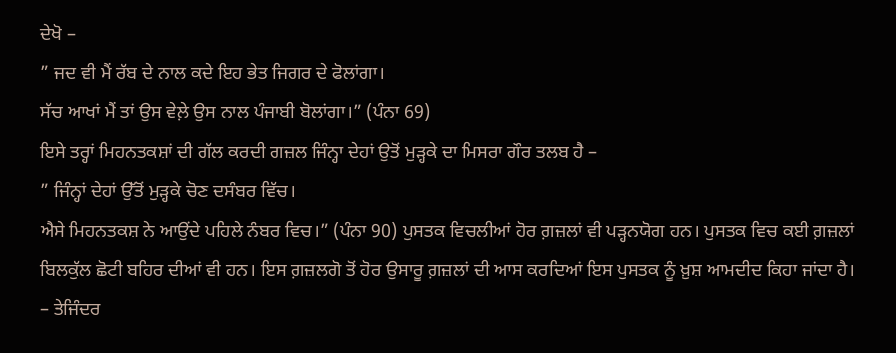ਦੇਖੋ –
” ਜਦ ਵੀ ਮੈਂ ਰੱਬ ਦੇ ਨਾਲ ਕਦੇ ਇਹ ਭੇਤ ਜਿਗਰ ਦੇ ਫੋਲਾਂਗਾ।
ਸੱਚ ਆਖਾਂ ਮੈਂ ਤਾਂ ਉਸ ਵੇਲ਼ੇ ਉਸ ਨਾਲ ਪੰਜਾਬੀ ਬੋਲਾਂਗਾ।” (ਪੰਨਾ 69)
ਇਸੇ ਤਰ੍ਹਾਂ ਮਿਹਨਤਕਸ਼ਾਂ ਦੀ ਗੱਲ ਕਰਦੀ ਗਜ਼ਲ ਜਿੰਨ੍ਹਾ ਦੇਹਾਂ ਉਤੋਂ ਮੁੜ੍ਹਕੇ ਦਾ ਮਿਸਰਾ ਗੌਰ ਤਲਬ ਹੈ –
” ਜਿੰਨ੍ਹਾਂ ਦੇਹਾਂ ਉੱਤੋਂ ਮੁੜ੍ਹਕੇ ਚੋਣ ਦਸੰਬਰ ਵਿੱਚ।
ਐਸੇ ਮਿਹਨਤਕਸ਼ ਨੇ ਆਉਂਦੇ ਪਹਿਲੇ ਨੰਬਰ ਵਿਚ।” (ਪੰਨਾ 90) ਪੁਸਤਕ ਵਿਚਲੀਆਂ ਹੋਰ ਗ਼ਜ਼ਲਾਂ ਵੀ ਪੜ੍ਹਨਯੋਗ ਹਨ। ਪੁਸਤਕ ਵਿਚ ਕਈ ਗ਼ਜ਼ਲਾਂ ਬਿਲਕੁੱਲ ਛੋਟੀ ਬਹਿਰ ਦੀਆਂ ਵੀ ਹਨ। ਇਸ ਗ਼ਜ਼ਲਗੋ ਤੋਂ ਹੋਰ ਉਸਾਰੂ ਗ਼ਜ਼ਲਾਂ ਦੀ ਆਸ ਕਰਦਿਆਂ ਇਸ ਪੁਸਤਕ ਨੂੰ ਖ਼ੁਸ਼ ਆਮਦੀਦ ਕਿਹਾ ਜਾਂਦਾ ਹੈ।
– ਤੇਜਿੰਦਰ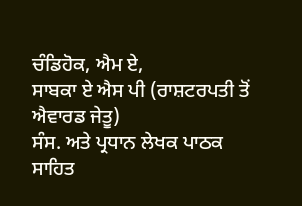ਚੰਡਿਹੋਕ, ਐਮ ਏ,
ਸਾਬਕਾ ਏ ਐਸ ਪੀ (ਰਾਸ਼ਟਰਪਤੀ ਤੋਂ ਐਵਾਰਡ ਜੇਤੂ)
ਸੰਸ. ਅਤੇ ਪ੍ਰਧਾਨ ਲੇਖਕ ਪਾਠਕ ਸਾਹਿਤ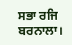ਸਭਾ ਰਜਿ ਬਰਨਾਲਾ।